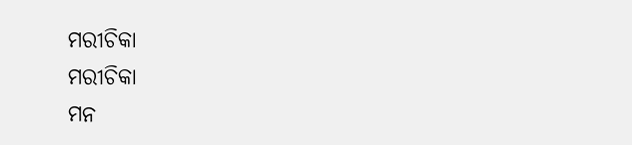ମରୀଚିକା
ମରୀଚିକା
ମନ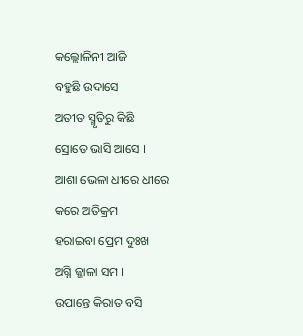କଲ୍ଲୋଳିନୀ ଆଜି
ବହୁଛି ଉଦାସେ
ଅତୀତ ସ୍ମୃତିରୁ କିଛି
ସ୍ରୋତେ ଭାସି ଆସେ ।
ଆଶା ଭେଳା ଧୀରେ ଧୀରେ
କରେ ଅତିକ୍ରମ
ହରାଇବା ପ୍ରେମ ଦୁଃଖ
ଅଗ୍ନି ଜ୍ଜାଳା ସମ ।
ଉପାନ୍ତେ କିରାତ ବସି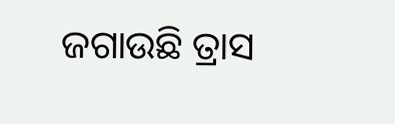ଜଗାଉଛି ତ୍ରାସ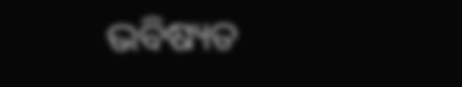ଭବିଷ୍ୟତ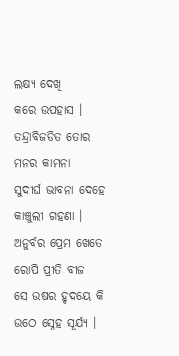ଲକ୍ଷ୍ୟ ଦେଖି
କରେ ଉପହାସ ।
ତନ୍ଦ୍ରାବିଜଡିତ ତୋର
ମନର କାମନା
ସୁଦୀର୍ଘ ଭାବନା ଦେହେ
କାଞ୍ଚୁଲୀ ଗହଣା ।
ଅନୁର୍ବର ପ୍ରେମ ଖେତେ
ରୋପି ପ୍ରୀତି ବୀଜ
ସେ ଉଷର ହୃଦୟେ କି
ଉଠେ ସ୍ନେହ ସୂର୍ଯ୍ୟ ।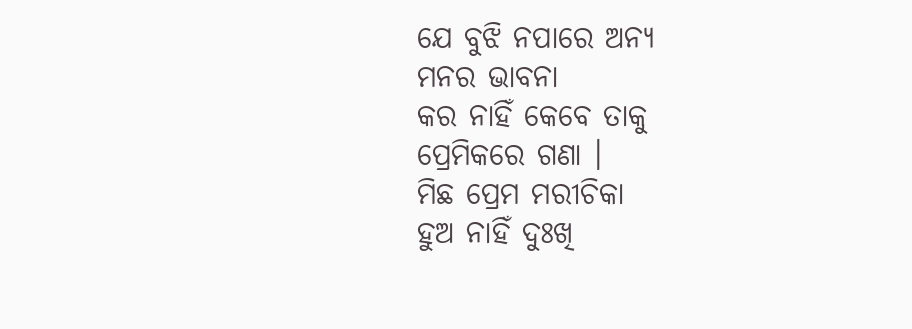ଯେ ବୁଝି ନପାରେ ଅନ୍ୟ
ମନର ଭାବନା
କର ନାହିଁ କେବେ ତାକୁ
ପ୍ରେମିକରେ ଗଣା ।
ମିଛ ପ୍ରେମ ମରୀଚିକା
ହୁଅ ନାହିଁ ଦୁଃଖି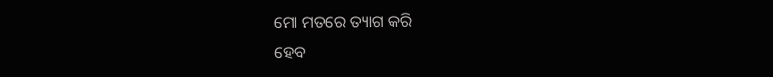ମୋ ମତରେ ତ୍ୟାଗ କରି
ହେବ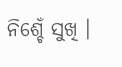ନିଶ୍ଚେଁ ସୁଖି ।